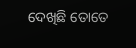ଦେଖିଛି ତୋତେ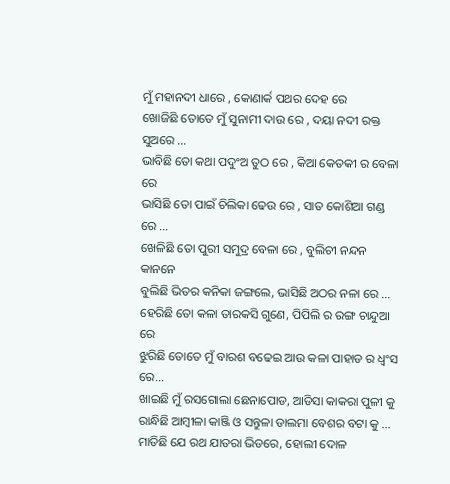ମୁଁ ମହାନଦୀ ଧାରେ , କୋଣାର୍କ ପଥର ଦେହ ରେ
ଖୋଜିଛି ତୋତେ ମୁଁ ସୁନାମୀ ଦାଉ ରେ , ଦୟା ନଦୀ ରକ୍ତ ସୁଅରେ ...
ଭାବିଛି ତୋ କଥା ପଦୁଂଅ ତୁଠ ରେ , କିଆ କେତକୀ ର ବେଳା ରେ
ଭାସିଛି ତୋ ପାଇଁ ଚିଲିକା ଢେଉ ରେ , ସାତ କୋଶିଆ ଗଣ୍ଡ ରେ ...
ଖେଳିଛି ତୋ ପୁରୀ ସମୁଦ୍ର ବେଳା ରେ , ବୁଲିଚୀ ନନ୍ଦନ କାନନେ
ବୁଲିଛି ଭିତର କନିକା ଜଙ୍ଗଲେ, ଭାସିଛି ଅଠର ନଳା ରେ ...
ହେରିଛି ତୋ କଳା ତାରକସି ଗୁଣେ, ପିପିଲି ର ରଙ୍ଗ ଚାନ୍ଦୁଆ ରେ
ଝୁରିଛି ତୋତେ ମୁଁ ବାରଶ ବଢେଇ ଆଉ କଳା ପାହାଡ ର ଧ୍ବଂସ ରେ...
ଖାଇଛି ମୁଁ ରସଗୋଲା ଛେନାପୋଡ, ଆଡିସା କାକରା ପୁଳୀ କୁ
ରାନ୍ଧିଛି ଆମ୍ବୀଳା କାଞ୍ଜି ଓ ସନ୍ତୁଳା ଡାଲମା ବେଶର ବଟା କୁ ...
ମାତିଛି ଯେ ରଥ ଯାତରା ଭିଡରେ, ହୋଲୀ ଦୋଳ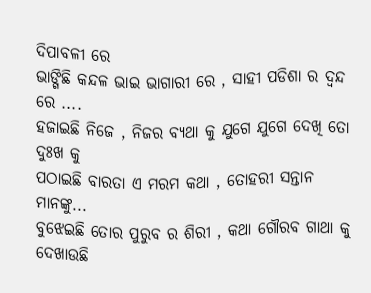ଦିପାବଳୀ ରେ
ଭାଙ୍ଗିଛି କନ୍ଦଳ ଭାଇ ଭାଗାରୀ ରେ , ସାହୀ ପଡିଶା ର ଦ୍ବନ୍ଦ ରେ ....
ହଜାଇଛି ନିଜେ , ନିଜର ବ୍ୟଥା କୁ ଯୁଗେ ଯୁଗେ ଦେଖି ତୋ ଦୁଃଖ କୁ
ପଠାଇଛି ବାରତା ଏ ମରମ କଥା , ତୋହରୀ ସନ୍ତାନ ମାନଙ୍କୁ...
ବୁଝେଇଛି ତୋର ପୁରୁବ ର ଶିରୀ , କଥା ଗୌରବ ଗାଥା କୁ
ଦେଖାଉଛି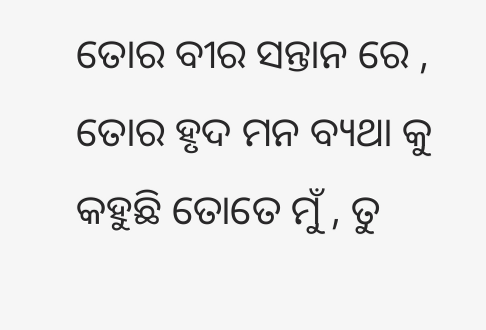ତୋର ବୀର ସନ୍ତାନ ରେ , ତୋର ହୃଦ ମନ ବ୍ୟଥା କୁ
କହୁଛି ତୋତେ ମୁଁ , ତୁ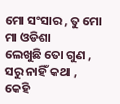ମୋ ସଂସାର , ତୁ ମୋ ମା ଓଡିଶା
ଲେଖୁଛି ତୋ ଗୁଣ , ସରୁ ନାହିଁ କଥା , କେହି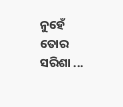ନୁହେଁ ତୋର ସରିଶା ...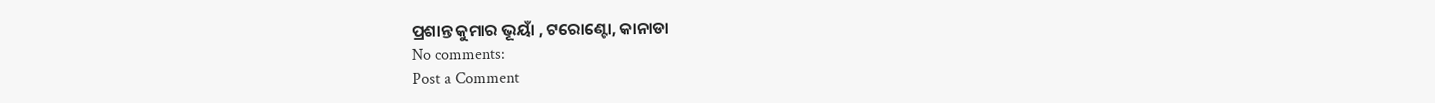ପ୍ରଶାନ୍ତ କୁମାର ଭୂୟାଁ , ଟରୋଣ୍ଟୋ, କାନାଡା
No comments:
Post a Comment